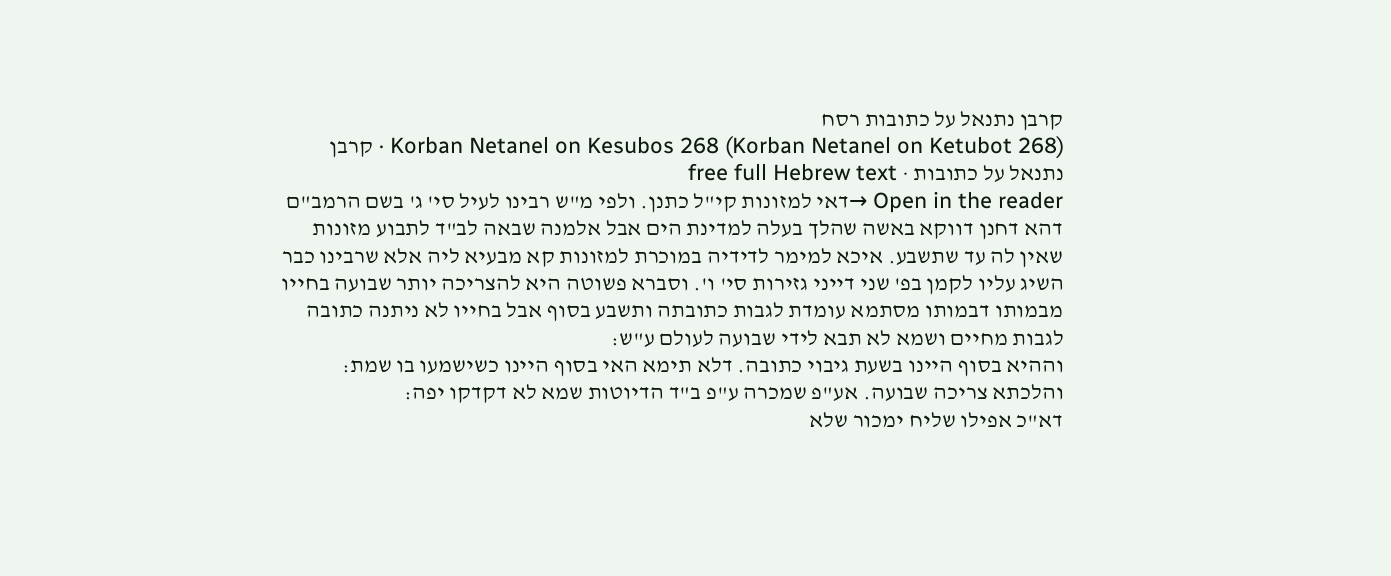קרבן נתנאל על כתובות רסח
Korban Netanel on Kesubos 268 (Korban Netanel on Ketubot 268) · קרבן נתנאל על כתובות · free full Hebrew text
Open in the reader →דאי למזונות קי"ל כתנן. ולפי מ"ש רבינו לעיל סי' ג' בשם הרמב"ם דהא דחנן דווקא באשה שהלך בעלה למדינת הים אבל אלמנה שבאה לב"ד לתבוע מזונות שאין לה עד שתשבע. איכא למימר לדידיה במוכרת למזונות קא מבעיא ליה אלא שרבינו כבר השיג עליו לקמן בפ' שני דייני גזירות סי' ו'. וסברא פשוטה היא להצריכה יותר שבועה בחייו מבמותו דבמותו מסתמא עומדת לגבות כתובתה ותשבע בסוף אבל בחייו לא ניתנה כתובה לגבות מחיים ושמא לא תבא לידי שבועה לעולם ע"ש:
וההיא בסוף היינו בשעת גיבוי כתובה. דלא תימא האי בסוף היינו כשישמעו בו שמת:
והלכתא צריכה שבועה. אע"פ שמכרה ע"פ ב"ד הדיוטות שמא לא דקדקו יפה:
דא"כ אפילו שליח ימכור שלא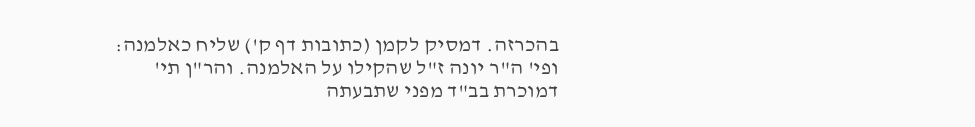בהכרזה. דמסיק לקמן (כתובות דף ק') שליח כאלמנה:
ופי' ה"ר יונה ז"ל שהקילו על האלמנה. והר"ן תי' דמוכרת בב"ד מפני שתבעתה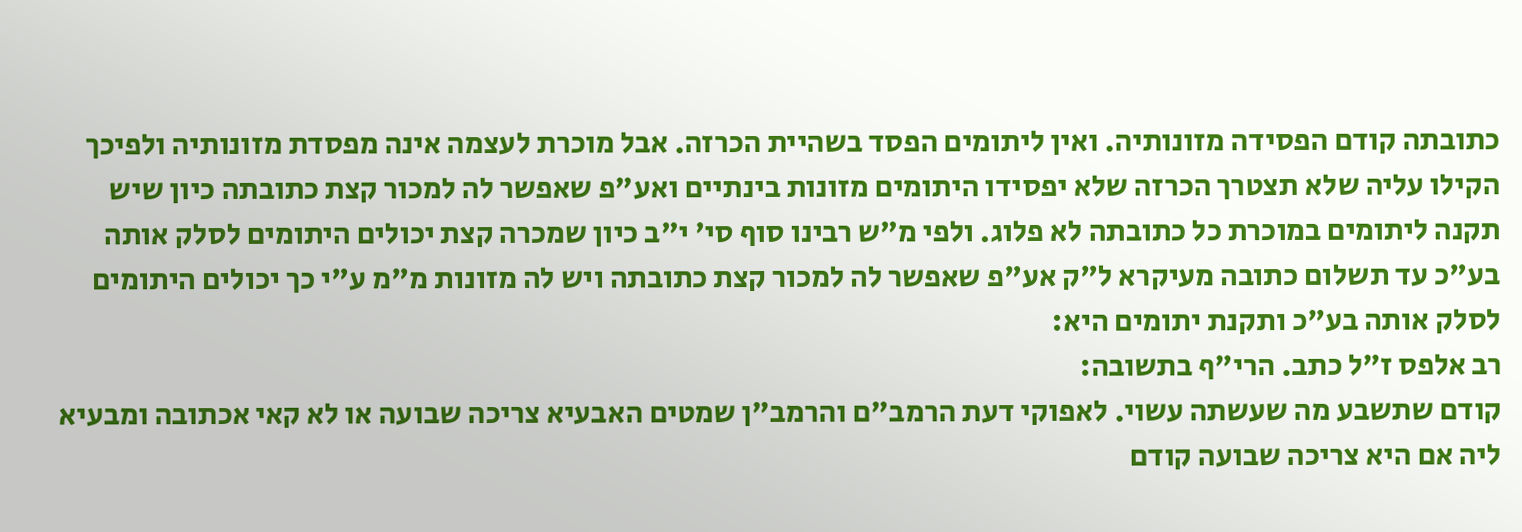כתובתה קודם הפסידה מזונותיה. ואין ליתומים הפסד בשהיית הכרזה. אבל מוכרת לעצמה אינה מפסדת מזונותיה ולפיכך הקילו עליה שלא תצטרך הכרזה שלא יפסידו היתומים מזונות בינתיים ואע"פ שאפשר לה למכור קצת כתובתה כיון שיש תקנה ליתומים במוכרת כל כתובתה לא פלוג. ולפי מ"ש רבינו סוף סי' י"ב כיון שמכרה קצת יכולים היתומים לסלק אותה בע"כ עד תשלום כתובה מעיקרא ל"ק אע"פ שאפשר לה למכור קצת כתובתה ויש לה מזונות מ"מ ע"י כך יכולים היתומים לסלק אותה בע"כ ותקנת יתומים היא:
רב אלפס ז"ל כתב. הרי"ף בתשובה:
קודם שתשבע מה שעשתה עשוי. לאפוקי דעת הרמב"ם והרמב"ן שמטים האבעיא צריכה שבועה או לא קאי אכתובה ומבעיא ליה אם היא צריכה שבועה קודם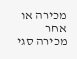מכירה או אחר מכירה סגי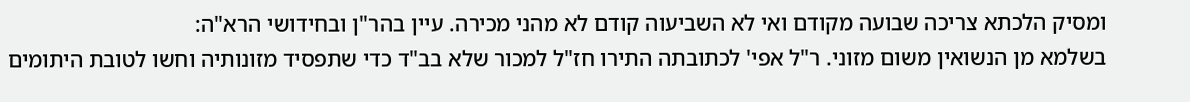ומסיק הלכתא צריכה שבועה מקודם ואי לא השביעוה קודם לא מהני מכירה. עיין בהר"ן ובחידושי הרא"ה:
בשלמא מן הנשואין משום מזוני. ר"ל אפי' לכתובתה התירו חז"ל למכור שלא בב"ד כדי שתפסיד מזונותיה וחשו לטובת היתומים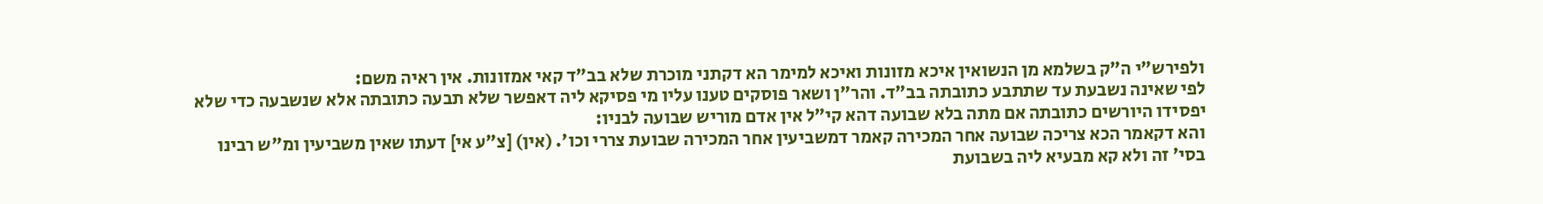ולפירש"י ה"ק בשלמא מן הנשואין איכא מזונות ואיכא למימר הא דקתני מוכרת שלא בב"ד קאי אמזונות. אין ראיה משם:
לפי שאינה נשבעת עד שתתבע כתובתה בב"ד. והר"ן ושאר פוסקים טענו עליו מי פסיקא ליה דאפשר שלא תבעה כתובתה אלא שנשבעה כדי שלא יפסידו היורשים כתובתה אם מתה בלא שבועה דהא קי"ל אין אדם מוריש שבועה לבניו:
והא דקאמר הכא צריכה שבועה אחר המכירה קאמר דמשביעין אחר המכירה שבועת צררי וכו'. (אין) [צ"ע אי] דעתו שאין משביעין ומ"ש רבינו בסי' זה ולא קא מבעיא ליה בשבועת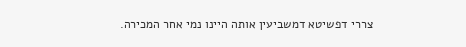צררי דפשיטא דמשביעין אותה היינו נמי אחר המכירה.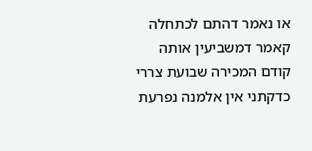או נאמר דהתם לכתחלה קאמר דמשביעין אותה קודם המכירה שבועת צררי כדקתני אין אלמנה נפרעת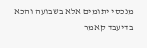מנכסי יתומים אלא בשבועה והכא בדיעבד קאמר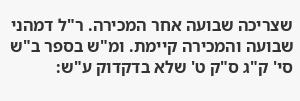שצריכה שבועה אחר המכירה. ר"ל דמהני שבועה והמכירה קיימת. ומ"ש בספר ב"ש סי' ק"ג ס"ק ט' שלא בדקדוק ע"ש: